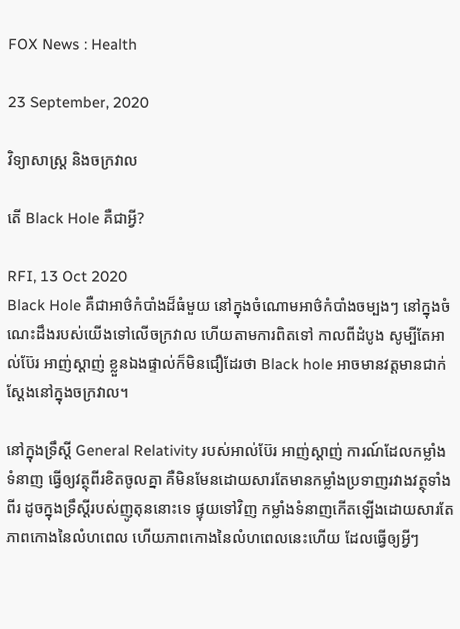FOX News : Health

23 September, 2020

វិទ្យាសាស្ត្រ និងចក្រវាល

តើ Black Hole គឺជាអ្វី?

RFI, 13 Oct 2020
Black Hole គឺជាអាថ៌កំបាំងដ៏ធំមួយ នៅក្នុងចំណោមអាថ៌កំបាំងចម្បងៗ នៅក្នុងចំណេះដឹងរបស់យើងទៅលើចក្រវាល ហើយតាមការពិតទៅ កាលពីដំបូង សូម្បីតែអាល់ប៊ែរ អាញ់ស្តាញ់ ខ្លួនឯងផ្ទាល់ក៏មិនជឿដែរថា Black hole អាចមានវត្តមានជាក់ស្តែងនៅក្នុងចក្រវាល។

នៅក្នុងទ្រឹស្តី General Relativity របស់អាល់ប៊ែរ អាញ់ស្តាញ់ ការណ៍ដែលកម្លាំងទំនាញ ធ្វើឲ្យវត្ថុពីរខិតចូលគ្នា គឺមិនមែនដោយសារតែមានកម្លាំងប្រទាញរវាងវត្ថុទាំងពីរ ដូចក្នុងទ្រឹស្តីរបស់ញូតុននោះទេ ផ្ទុយទៅវិញ កម្លាំងទំនាញកើតឡើងដោយសារតែភាពកោងនៃលំហពេល ហើយភាពកោងនៃលំហពេលនេះហើយ ដែលធ្វើឲ្យអ្វីៗ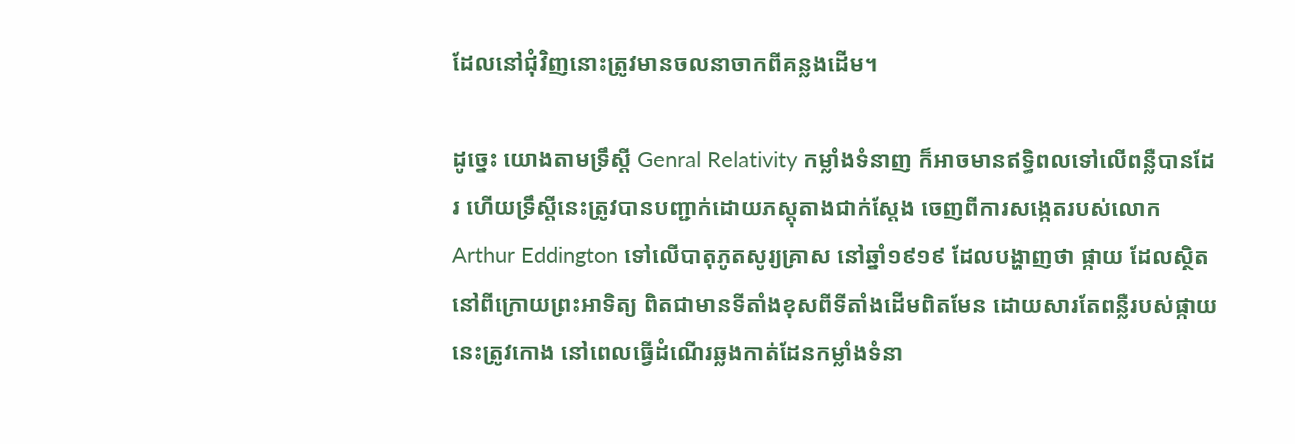ដែលនៅជុំវិញនោះត្រូវមានចលនាចាកពីគន្លងដើម។

ដូច្នេះ យោងតាមទ្រឹស្តី Genral Relativity កម្លាំងទំនាញ ក៏អាចមានឥទ្ធិពលទៅលើពន្លឺបានដែរ ហើយទ្រឹស្តីនេះត្រូវបានបញ្ជាក់ដោយភស្តុតាងជាក់ស្តែង ចេញពីការសង្កេតរបស់លោក Arthur Eddington ទៅលើបាតុភូតសូរ្យគ្រាស នៅឆ្នាំ១៩១៩ ដែលបង្ហាញថា ផ្កាយ ដែលស្ថិតនៅពីក្រោយព្រះអាទិត្យ ពិតជាមានទីតាំងខុសពីទីតាំងដើមពិតមែន ដោយសារតែពន្លឺរបស់ផ្កាយនេះត្រូវកោង នៅពេលធ្វើដំណើរឆ្លងកាត់ដែនកម្លាំងទំនា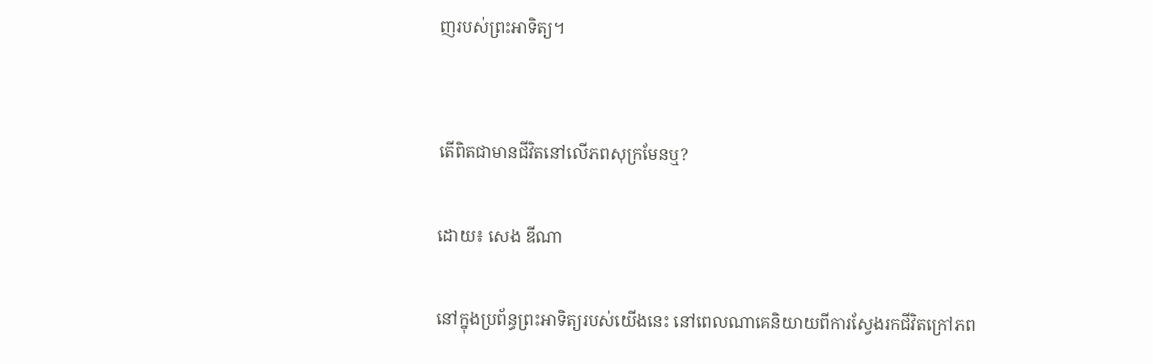ញរបស់ព្រះអាទិត្យ។


តើពិតជាមានជីវិតនៅលើភពសុក្រមែនឬ?

ដោយ៖ សេង ឌីណា

នៅក្នុងប្រព័ន្ធព្រះអាទិត្យរបស់យើងនេះ នៅពេលណាគេនិយាយពីការស្វែងរកជីវិតក្រៅភព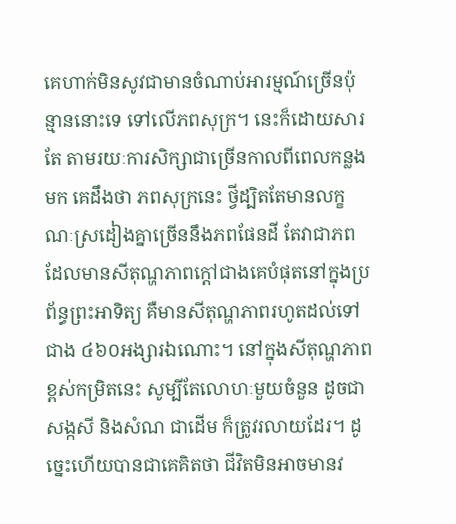គេហាក់មិនសូវជាមានចំណាប់អារម្មណ៍ច្រើនប៉ុន្មាននោះទេ ទៅលើភពសុក្រ។ នេះក៏ដោយសារតែ តាមរយៈការសិក្សាជាច្រើនកាលពីពេលកន្លងមក គេដឹងថា ភពសុក្រនេះ ថ្វីដ្បិតតែមានលក្ខណៈស្រដៀងគ្នាច្រើននឹងភពផែនដី តែវាជាភពដែលមានសីតុណ្ហភាពក្តៅជាងគេបំផុតនៅក្នុងប្រព័ន្ធព្រះអាទិត្យ គឺមានសីតុណ្ហភាពរហូតដល់ទៅជាង ៤៦០អង្សារឯណោះ។ នៅក្នុងសីតុណ្ហភាពខ្ពស់កម្រិតនេះ សូម្បីតែលោហៈមួយចំនួន ដូចជា សង្កសី និងសំណ ជាដើម ក៏ត្រូវរលាយដែរ។ ដូច្នេះហើយបានជាគេគិតថា ជីវិតមិនអាចមានវ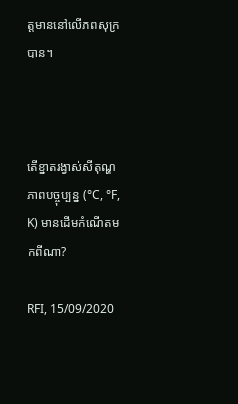ត្តមាននៅលើភពសុក្របាន។



តើខ្នាតរង្វាស់សីតុណ្ហភាពបច្ចុប្បន្ន (°C, °F, K) មានដើមកំណើតមកពីណា?

RFI, 15/09/2020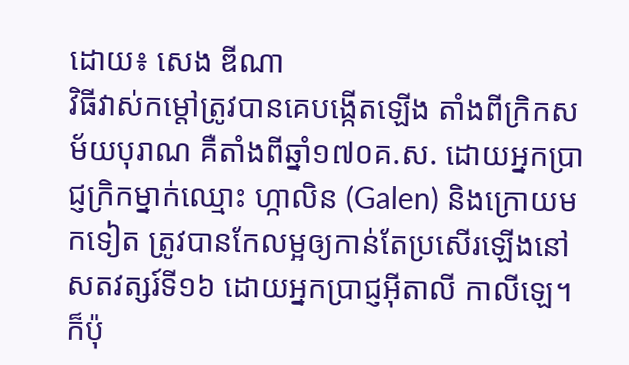ដោយ៖ សេង ឌីណា
វិធីវាស់កម្តៅត្រូវបានគេបង្កើតឡើង តាំងពីក្រិកសម័យបុរាណ គឺតាំងពីឆ្នាំ១៧០គ.ស. ដោយអ្នកប្រាជ្ញក្រិកម្នាក់ឈ្មោះ ហ្កាលិន (Galen) និងក្រោយមកទៀត ត្រូវបានកែលម្អឲ្យកាន់តែប្រសើរឡើងនៅសតវត្សរ៍ទី១៦ ដោយអ្នកប្រាជ្ញអ៊ីតាលី កាលីឡេ។ ក៏ប៉ុ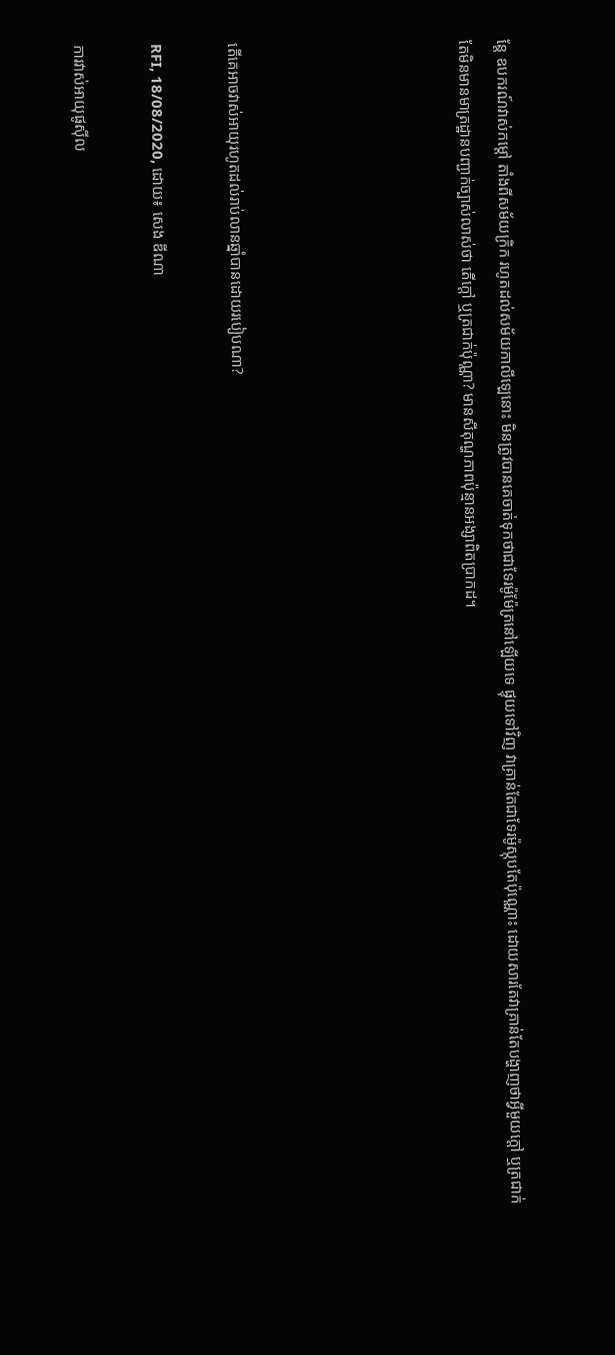ន្តែ ឧបករណ៍វាស់កម្តៅ តាំងពីសម័យក្រិក រហូតដល់សម័យកាលីឡេនោះ មិនត្រូវបានគេចាត់ទុកថាជាទែរម៉ូម៉ែត្រនៅឡើយទេ ផ្ទុយទៅវិញ វាគ្រាន់តែជាទែរម៉ូស្កុបតែប៉ុណ្ណោះ ដោយសារតែវាគ្រាន់តែបង្ហាញថាអ្វីមួយក្តៅ ឬត្រជាក់ តែមិនមានមាត្រដ្ឋានបញ្ជាក់ច្បាស់លាស់ថា តើក្តៅ ឬត្រជាក់ប៉ុណ្ណា? មានសីតុណ្ហភាពប៉ុន្មានអង្សាពិតប្រាកដ។





តើគេអាចវាស់អាយុរហូតដល់រាប់លានឆ្នាំបានដោយរបៀបណា?

RFI, 18/08/2020, ដោយ៖ សេង ឌីណា

ការវាស់អាយុផូស៊ីល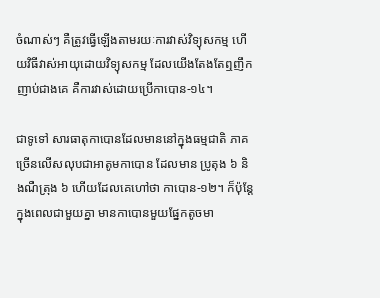ចំណាស់ៗ គឺត្រូវធ្វើឡើងតាមរយៈការវាស់វិទ្យុសកម្ម ហើយវិធីវាស់អាយុដោយវិទ្យុសកម្ម ដែលយើងតែងតែឮញឹកញាប់ជាងគេ គឺការវាស់ដោយប្រើកាបោន-១៤។

ជាទូទៅ សារធាតុកាបោនដែលមាននៅក្នុងធម្មជាតិ ភាគច្រើនលើសលុបជាអាតូមកាបោន ដែលមាន ប្រូតុង ៦ និងណឺត្រុង ៦ ហើយដែលគេហៅថា កាបោន-១២។ ក៏ប៉ុន្តែ ក្នុងពេលជាមួយគ្នា មានកាបោនមួយផ្នែកតូចមា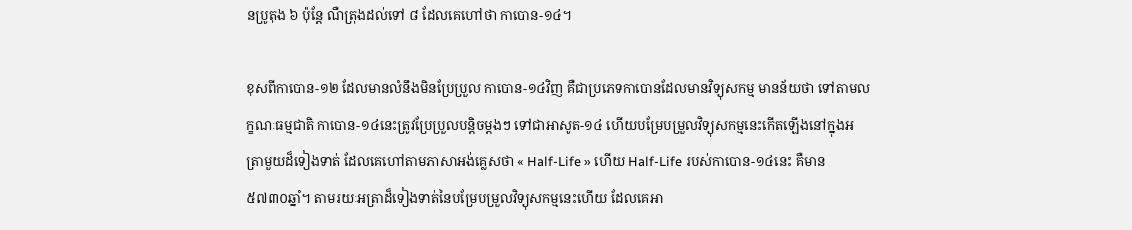នប្រូតុង ៦ ប៉ុន្តែ ណឺត្រុងដល់ទៅ ៨ ដែលគេហៅថា កាបោន-១៤។

ខុសពីកាបោន-១២ ដែលមានលំនឹងមិនប្រែប្រួល កាបោន-១៤វិញ គឺជាប្រភេទកាបោនដែលមានវិទ្យុសកម្ម មានន័យថា ទៅតាមលក្ខណៈធម្មជាតិ កាបោន-១៤នេះត្រូវប្រែប្រួលបន្តិចម្តងៗ ទៅជាអាសូត-១៤ ហើយបម្រែបម្រួលវិទ្យុសកម្មនេះកើតឡើងនៅក្នុងអត្រាមួយដ៏ទៀងទាត់ ដែលគេហៅតាមភាសាអង់គ្លេសថា « Half-Life » ហើយ Half-Life របស់កាបោន-១៤នេះ គឺមាន ៥៧៣០ឆ្នាំ។ តាមរយៈអត្រាដ៏ទៀងទាត់នៃបម្រែបម្រួលវិទ្យុសកម្មនេះហើយ ដែលគេអា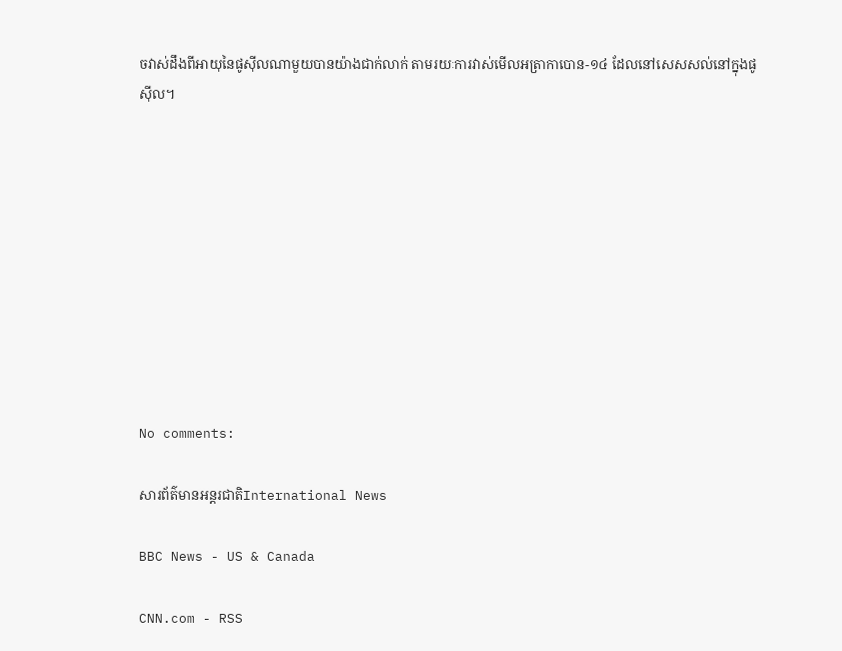ចវាស់ដឹងពីអាយុនៃផូស៊ីលណាមួយបានយ៉ាងជាក់លាក់ តាមរយៈការវាស់មើលអត្រាកាបោន-១៤ ដែលនៅសេសសល់នៅក្នុងផូស៊ីល។










No comments:

សារព័ត៌មានអន្តរជាតិInternational News

BBC News - US & Canada

CNN.com - RSS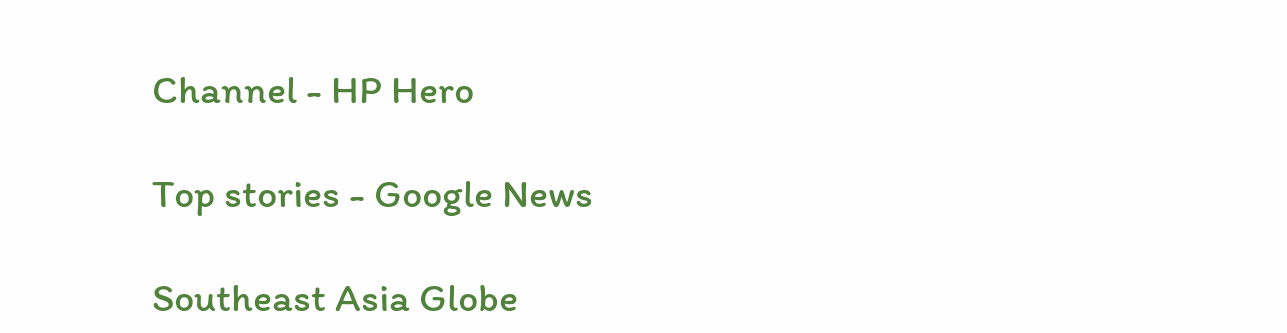Channel - HP Hero

Top stories - Google News

Southeast Asia Globe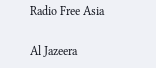Radio Free Asia

Al Jazeera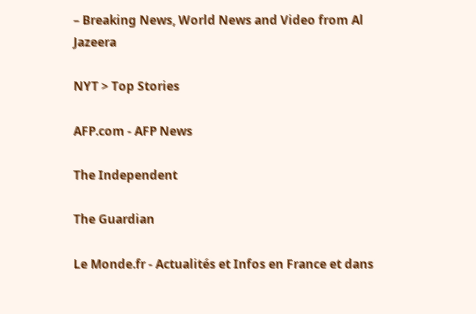– Breaking News, World News and Video from Al Jazeera

NYT > Top Stories

AFP.com - AFP News

The Independent

The Guardian

Le Monde.fr - Actualités et Infos en France et dans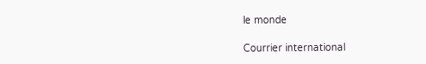le monde

Courrier international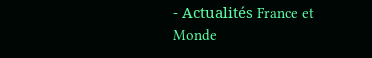- Actualités France et Monde